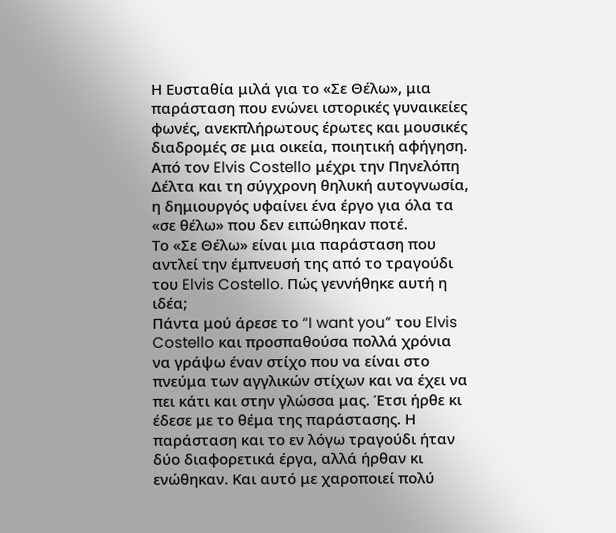Η Ευσταθία μιλά για το «Σε Θέλω», μια παράσταση που ενώνει ιστορικές γυναικείες φωνές, ανεκπλήρωτους έρωτες και μουσικές διαδρομές σε μια οικεία, ποιητική αφήγηση. Από τον Elvis Costello μέχρι την Πηνελόπη Δέλτα και τη σύγχρονη θηλυκή αυτογνωσία, η δημιουργός υφαίνει ένα έργο για όλα τα «σε θέλω» που δεν ειπώθηκαν ποτέ.
Το «Σε Θέλω» είναι μια παράσταση που αντλεί την έμπνευσή της από το τραγούδι του Elvis Costello. Πώς γεννήθηκε αυτή η ιδέα;
Πάντα μού άρεσε το “I want you” του Elvis Costello και προσπαθούσα πολλά χρόνια να γράψω έναν στίχο που να είναι στο πνεύμα των αγγλικών στίχων και να έχει να πει κάτι και στην γλώσσα μας. Έτσι ήρθε κι έδεσε με το θέμα της παράστασης. Η παράσταση και το εν λόγω τραγούδι ήταν δύο διαφορετικά έργα, αλλά ήρθαν κι ενώθηκαν. Και αυτό με χαροποιεί πολύ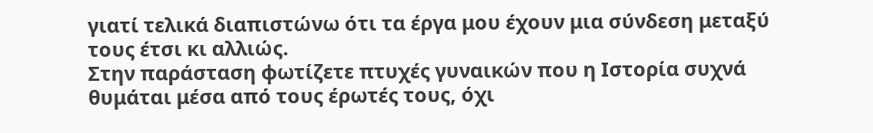γιατί τελικά διαπιστώνω ότι τα έργα μου έχουν μια σύνδεση μεταξύ τους έτσι κι αλλιώς.
Στην παράσταση φωτίζετε πτυχές γυναικών που η Ιστορία συχνά θυμάται μέσα από τους έρωτές τους, όχι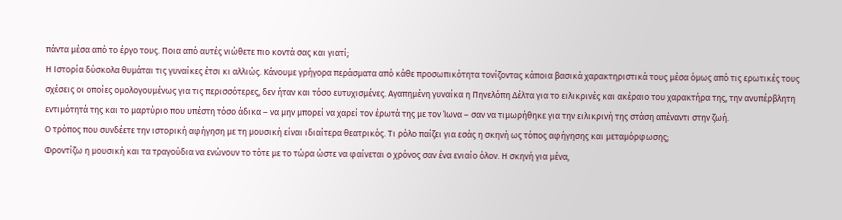πάντα μέσα από το έργο τους. Ποια από αυτές νιώθετε πιο κοντά σας και γιατί;
Η Ιστορία δύσκολα θυμάται τις γυναίκες έτσι κι αλλιώς. Κάνουμε γρήγορα περάσματα από κάθε προσωπικότητα τονίζοντας κάποια βασικά χαρακτηριστικά τους μέσα όμως από τις ερωτικές τους σχέσεις οι οποίες ομολογουμένως για τις περισσότερες, δεν ήταν και τόσο ευτυχισμένες. Αγαπημένη γυναίκα η Πηνελόπη Δέλτα για το ειλικρινές και ακέραιο του χαρακτήρα της, την ανυπέρβλητη εντιμότητά της και το μαρτύριο που υπέστη τόσο άδικα – να μην μπορεί να χαρεί τον έρωτά της με τον Ίωνα – σαν να τιμωρήθηκε για την ειλικρινή της στάση απέναντι στην ζωή.
Ο τρόπος που συνδέετε την ιστορική αφήγηση με τη μουσική είναι ιδιαίτερα θεατρικός. Τι ρόλο παίζει για εσάς η σκηνή ως τόπος αφήγησης και μεταμόρφωσης;
Φροντίζω η μουσική και τα τραγούδια να ενώνουν το τότε με το τώρα ώστε να φαίνεται ο χρόνος σαν ένα ενιαίο όλον. Η σκηνή για μένα,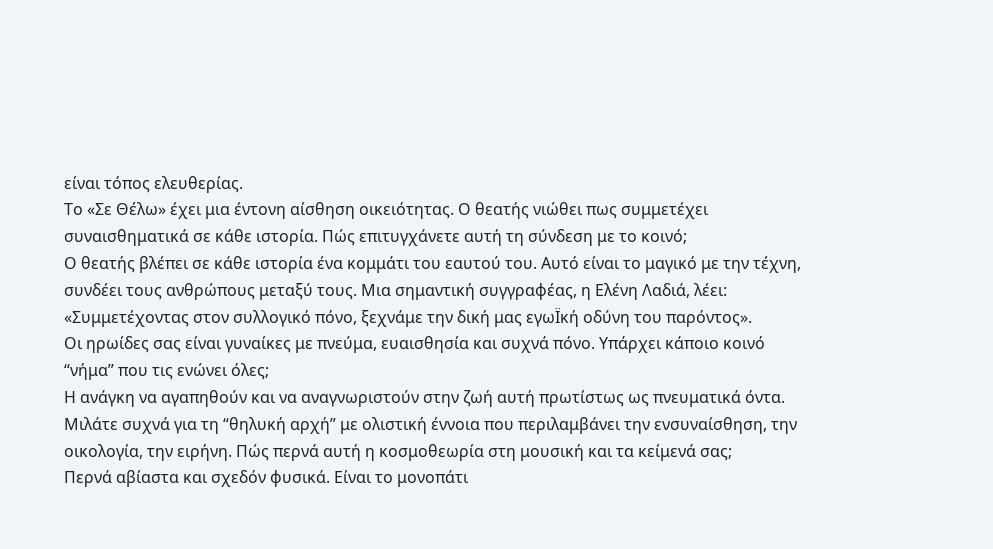είναι τόπος ελευθερίας.
Το «Σε Θέλω» έχει μια έντονη αίσθηση οικειότητας. Ο θεατής νιώθει πως συμμετέχει συναισθηματικά σε κάθε ιστορία. Πώς επιτυγχάνετε αυτή τη σύνδεση με το κοινό;
Ο θεατής βλέπει σε κάθε ιστορία ένα κομμάτι του εαυτού του. Αυτό είναι το μαγικό με την τέχνη, συνδέει τους ανθρώπους μεταξύ τους. Μια σημαντική συγγραφέας, η Ελένη Λαδιά, λέει: «Συμμετέχοντας στον συλλογικό πόνο, ξεχνάμε την δική μας εγωΪκή οδύνη του παρόντος».
Οι ηρωίδες σας είναι γυναίκες με πνεύμα, ευαισθησία και συχνά πόνο. Υπάρχει κάποιο κοινό “νήμα” που τις ενώνει όλες;
Η ανάγκη να αγαπηθούν και να αναγνωριστούν στην ζωή αυτή πρωτίστως ως πνευματικά όντα.
Μιλάτε συχνά για τη “θηλυκή αρχή” με ολιστική έννοια που περιλαμβάνει την ενσυναίσθηση, την οικολογία, την ειρήνη. Πώς περνά αυτή η κοσμοθεωρία στη μουσική και τα κείμενά σας;
Περνά αβίαστα και σχεδόν φυσικά. Είναι το μονοπάτι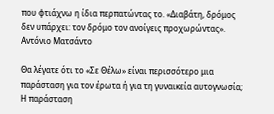που φτιάχνω η ίδια περπατώντας το. «Διαβάτη, δρόμος δεν υπάρχει: τον δρόμο τον ανοίγεις προχωρώντας». Αντόνιο Ματσάντο

Θα λέγατε ότι το «Σε Θέλω» είναι περισσότερο μια παράσταση για τον έρωτα ή για τη γυναικεία αυτογνωσία;
Η παράσταση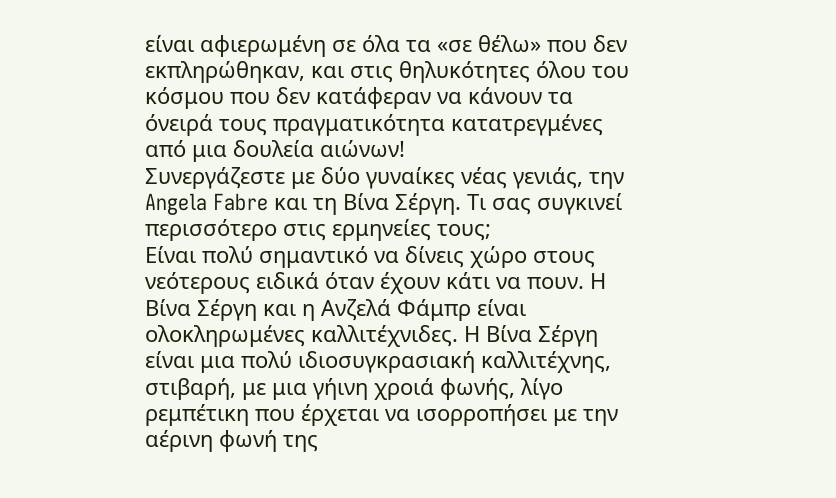είναι αφιερωμένη σε όλα τα «σε θέλω» που δεν εκπληρώθηκαν, και στις θηλυκότητες όλου του κόσμου που δεν κατάφεραν να κάνουν τα όνειρά τους πραγματικότητα κατατρεγμένες από μια δουλεία αιώνων!
Συνεργάζεστε με δύο γυναίκες νέας γενιάς, την Angela Fabre και τη Βίνα Σέργη. Τι σας συγκινεί περισσότερο στις ερμηνείες τους;
Είναι πολύ σημαντικό να δίνεις χώρο στους νεότερους ειδικά όταν έχουν κάτι να πουν. Η Βίνα Σέργη και η Ανζελά Φάμπρ είναι ολοκληρωμένες καλλιτέχνιδες. Η Βίνα Σέργη είναι μια πολύ ιδιοσυγκρασιακή καλλιτέχνης, στιβαρή, με μια γήινη χροιά φωνής, λίγο ρεμπέτικη που έρχεται να ισορροπήσει με την αέρινη φωνή της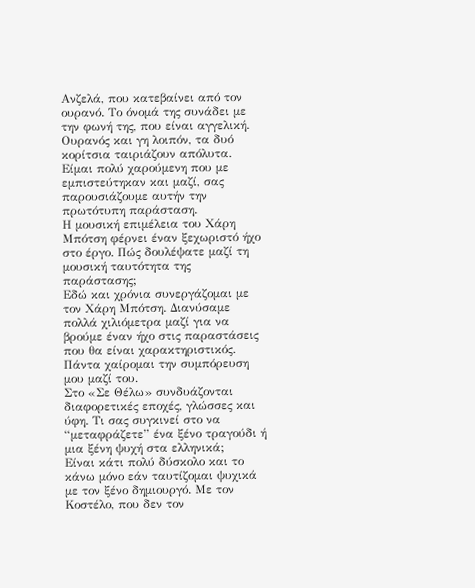Ανζελά, που κατεβαίνει από τον ουρανό. Το όνομά της συνάδει με την φωνή της, που είναι αγγελική. Ουρανός και γη λοιπόν, τα δυό κορίτσια ταιριάζουν απόλυτα. Είμαι πολύ χαρούμενη που με εμπιστεύτηκαν και μαζί, σας παρουσιάζουμε αυτήν την πρωτότυπη παράσταση.
Η μουσική επιμέλεια του Χάρη Μπότση φέρνει έναν ξεχωριστό ήχο στο έργο. Πώς δουλέψατε μαζί τη μουσική ταυτότητα της παράστασης;
Εδώ και χρόνια συνεργάζομαι με τον Χάρη Μπότση. Διανύσαμε πολλά χιλιόμετρα μαζί για να βρούμε έναν ήχο στις παραστάσεις που θα είναι χαρακτηριστικός. Πάντα χαίρομαι την συμπόρευση μου μαζί του.
Στο «Σε Θέλω» συνδυάζονται διαφορετικές εποχές, γλώσσες και ύφη. Τι σας συγκινεί στο να “μεταφράζετε” ένα ξένο τραγούδι ή μια ξένη ψυχή στα ελληνικά;
Είναι κάτι πολύ δύσκολο και το κάνω μόνο εάν ταυτίζομαι ψυχικά με τον ξένο δημιουργό. Με τον Κοστέλο, που δεν τον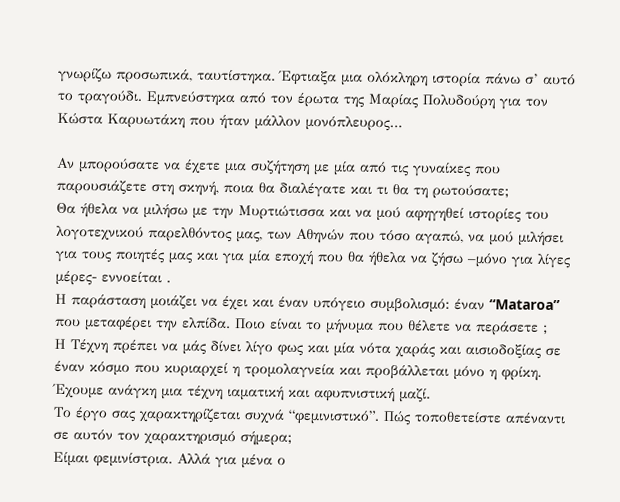γνωρίζω προσωπικά, ταυτίστηκα. Έφτιαξα μια ολόκληρη ιστορία πάνω σ’ αυτό το τραγούδι. Εμπνεύστηκα από τον έρωτα της Μαρίας Πολυδούρη για τον Κώστα Καρυωτάκη που ήταν μάλλον μονόπλευρος…

Αν μπορούσατε να έχετε μια συζήτηση με μία από τις γυναίκες που παρουσιάζετε στη σκηνή, ποια θα διαλέγατε και τι θα τη ρωτούσατε;
Θα ήθελα να μιλήσω με την Μυρτιώτισσα και να μού αφηγηθεί ιστορίες του λογοτεχνικού παρελθόντος μας, των Αθηνών που τόσο αγαπώ, να μού μιλήσει για τους ποιητές μας και για μία εποχή που θα ήθελα να ζήσω –μόνο για λίγες μέρες- εννοείται .
Η παράσταση μοιάζει να έχει και έναν υπόγειο συμβολισμό: έναν “Mataroa” που μεταφέρει την ελπίδα. Ποιο είναι το μήνυμα που θέλετε να περάσετε ;
Η Τέχνη πρέπει να μάς δίνει λίγο φως και μία νότα χαράς και αισιοδοξίας σε έναν κόσμο που κυριαρχεί η τρομολαγνεία και προβάλλεται μόνο η φρίκη. Έχουμε ανάγκη μια τέχνη ιαματική και αφυπνιστική μαζί.
Το έργο σας χαρακτηρίζεται συχνά “φεμινιστικό”. Πώς τοποθετείστε απέναντι σε αυτόν τον χαρακτηρισμό σήμερα;
Είμαι φεμινίστρια. Αλλά για μένα ο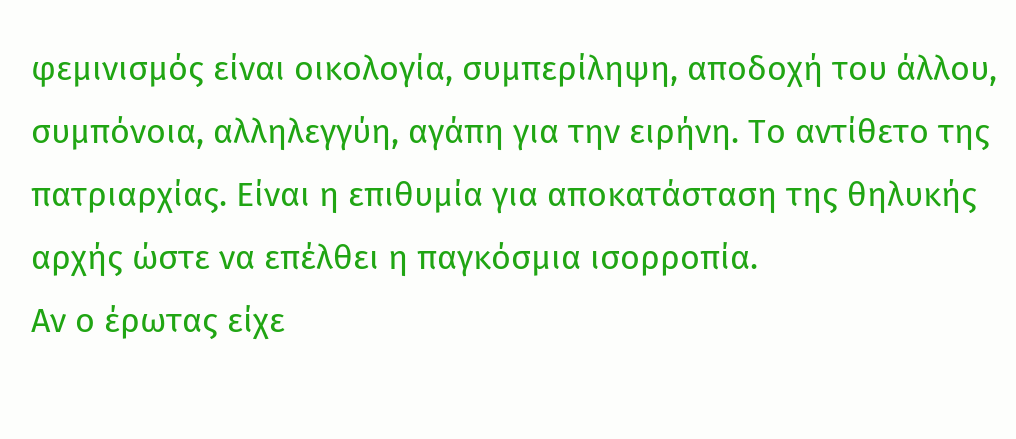φεμινισμός είναι οικολογία, συμπερίληψη, αποδοχή του άλλου, συμπόνοια, αλληλεγγύη, αγάπη για την ειρήνη. Το αντίθετο της πατριαρχίας. Είναι η επιθυμία για αποκατάσταση της θηλυκής αρχής ώστε να επέλθει η παγκόσμια ισορροπία.
Αν ο έρωτας είχε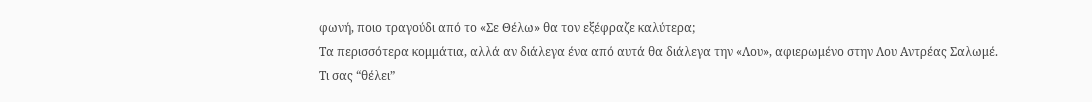φωνή, ποιο τραγούδι από το «Σε Θέλω» θα τον εξέφραζε καλύτερα;
Τα περισσότερα κομμάτια, αλλά αν διάλεγα ένα από αυτά θα διάλεγα την «Λου», αφιερωμένο στην Λου Αντρέας Σαλωμέ.
Τι σας “θέλει”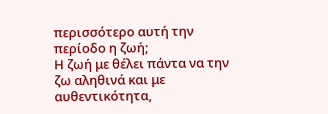περισσότερο αυτή την περίοδο η ζωή;
Η ζωή με θέλει πάντα να την ζω αληθινά και με αυθεντικότητα,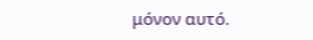μόνον αυτό.